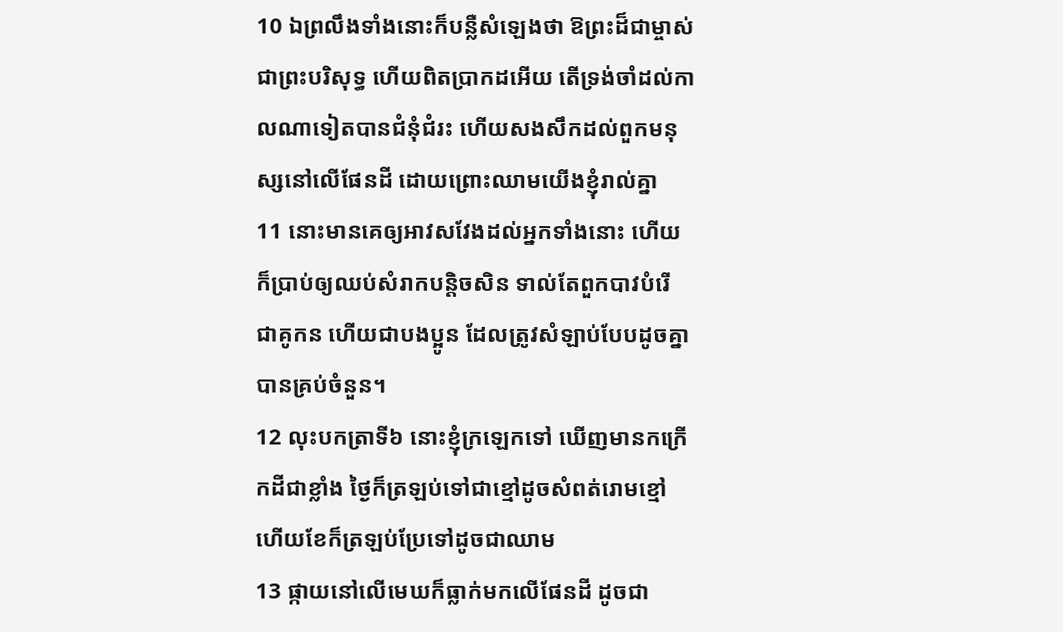10 ឯព្រលឹងទាំងនោះក៏បន្លឺសំឡេងថា ឱព្រះដ៏ជាម្ចាស់ ជាព្រះបរិសុទ្ធ ហើយពិតប្រាកដអើយ តើទ្រង់ចាំដល់កាលណាទៀតបានជំនុំជំរះ ហើយសងសឹកដល់ពួកមនុស្សនៅលើផែនដី ដោយព្រោះឈាមយើងខ្ញុំរាល់គ្នា
11 នោះមានគេឲ្យអាវសវែងដល់អ្នកទាំងនោះ ហើយក៏ប្រាប់ឲ្យឈប់សំរាកបន្តិចសិន ទាល់តែពួកបាវបំរើ ជាគូកន ហើយជាបងប្អូន ដែលត្រូវសំឡាប់បែបដូចគ្នា បានគ្រប់ចំនួន។
12 លុះបកត្រាទី៦ នោះខ្ញុំក្រឡេកទៅ ឃើញមានកក្រើកដីជាខ្លាំង ថ្ងៃក៏ត្រឡប់ទៅជាខ្មៅដូចសំពត់រោមខ្មៅ ហើយខែក៏ត្រឡប់ប្រែទៅដូចជាឈាម
13 ផ្កាយនៅលើមេឃក៏ធ្លាក់មកលើផែនដី ដូចជា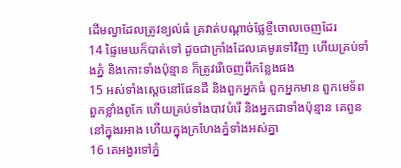ដើមល្វាដែលត្រូវខ្យល់ធំ គ្រវាត់បណ្តាច់ផ្លែខ្ចីចោលចេញដែរ
14 ផ្ទៃមេឃក៏បាត់ទៅ ដូចជាក្រាំងដែលគេមូរទៅវិញ ហើយគ្រប់ទាំងភ្នំ និងកោះទាំងប៉ុន្មាន ក៏ត្រូវរើចេញពីកន្លែងផង
15 អស់ទាំងស្តេចនៅផែនដី និងពួកអ្នកធំ ពួកអ្នកមាន ពួកមេទ័ព ពួកខ្លាំងពូកែ ហើយគ្រប់ទាំងបាវបំរើ និងអ្នកជាទាំងប៉ុន្មាន គេពួននៅក្នុងរអាង ហើយក្នុងក្រហែងភ្នំទាំងអស់គ្នា
16 គេអង្វរទៅភ្នំ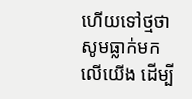ហើយទៅថ្មថា សូមធ្លាក់មកលើយើង ដើម្បី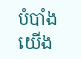បំបាំងយើង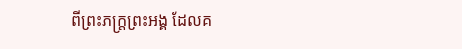ពីព្រះភក្ត្រព្រះអង្គ ដែលគ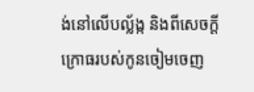ង់នៅលើបល្ល័ង្ក និងពីសេចក្ដីក្រោធរបស់កូនចៀមចេញ